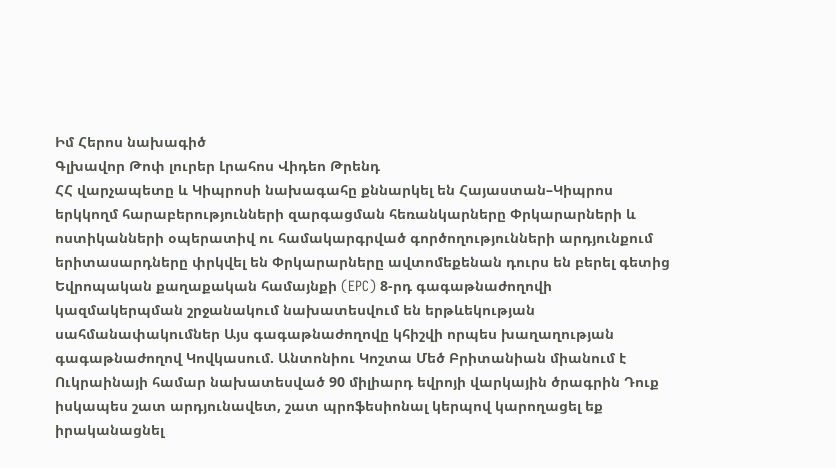Իմ Հերոս նախագիծ
Գլխավոր Թոփ լուրեր Լրահոս Վիդեո Թրենդ
ՀՀ վարչապետը և Կիպրոսի նախագահը քննարկել են Հայաստան–Կիպրոս երկկողմ հարաբերությունների զարգացման հեռանկարները Փրկարարների և ոստիկանների օպերատիվ ու համակարգրված գործողությունների արդյունքում երիտասարդները փրկվել են Փրկարարները ավտոմեքենան դուրս են բերել գետից Եվրոպական քաղաքական համայնքի (EPC) 8-րդ գագաթնաժողովի կազմակերպման շրջանակում նախատեսվում են երթևեկության սահմանափակումներ Այս գագաթնաժողովը կհիշվի որպես խաղաղության գագաթնաժողով Կովկասում. Անտոնիու Կոշտա Մեծ Բրիտանիան միանում է Ուկրաինայի համար նախատեսված 90 միլիարդ եվրոյի վարկային ծրագրին Դուք իսկապես շատ արդյունավետ, շատ պրոֆեսիոնալ կերպով կարողացել եք իրականացնել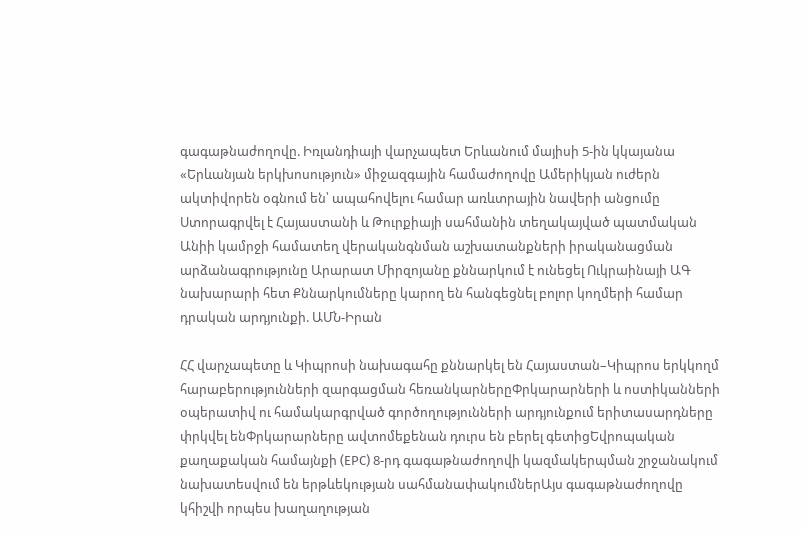գագաթնաժողովը. Իռլանդիայի վարչապետ Երևանում մայիսի 5-ին կկայանա «Երևանյան երկխոսություն» միջազգային համաժողովը Ամերիկյան ուժերն ակտիվորեն օգնում են՝ ապահովելու համար առևտրային նավերի անցումը Ստորագրվել է Հայաստանի և Թուրքիայի սահմանին տեղակայված պատմական Անիի կամրջի համատեղ վերականգնման աշխատանքների իրականացման արձանագրությունը Արարատ Միրզոյանը քննարկում է ունեցել Ուկրաինայի ԱԳ նախարարի հետ Քննարկումները կարող են հանգեցնել բոլոր կողմերի համար դրական արդյունքի. ԱՄՆ-Իրան

ՀՀ վարչապետը և Կիպրոսի նախագահը քննարկել են Հայաստան–Կիպրոս երկկողմ հարաբերությունների զարգացման հեռանկարներըՓրկարարների և ոստիկանների օպերատիվ ու համակարգրված գործողությունների արդյունքում երիտասարդները փրկվել ենՓրկարարները ավտոմեքենան դուրս են բերել գետիցԵվրոպական քաղաքական համայնքի (EPC) 8-րդ գագաթնաժողովի կազմակերպման շրջանակում նախատեսվում են երթևեկության սահմանափակումներԱյս գագաթնաժողովը կհիշվի որպես խաղաղության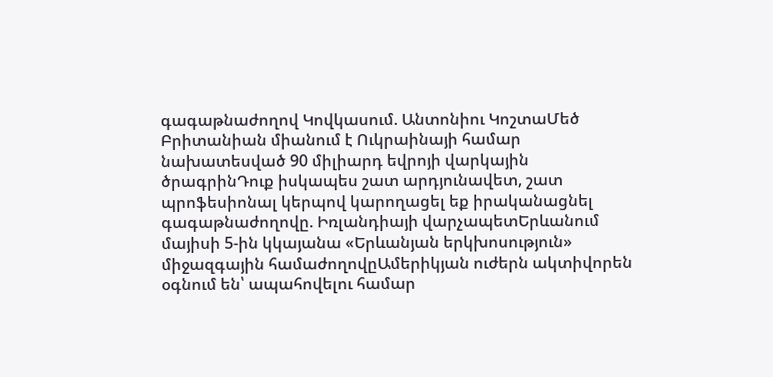գագաթնաժողով Կովկասում. Անտոնիու ԿոշտաՄեծ Բրիտանիան միանում է Ուկրաինայի համար նախատեսված 90 միլիարդ եվրոյի վարկային ծրագրինԴուք իսկապես շատ արդյունավետ, շատ պրոֆեսիոնալ կերպով կարողացել եք իրականացնել գագաթնաժողովը. Իռլանդիայի վարչապետԵրևանում մայիսի 5-ին կկայանա «Երևանյան երկխոսություն» միջազգային համաժողովըԱմերիկյան ուժերն ակտիվորեն օգնում են՝ ապահովելու համար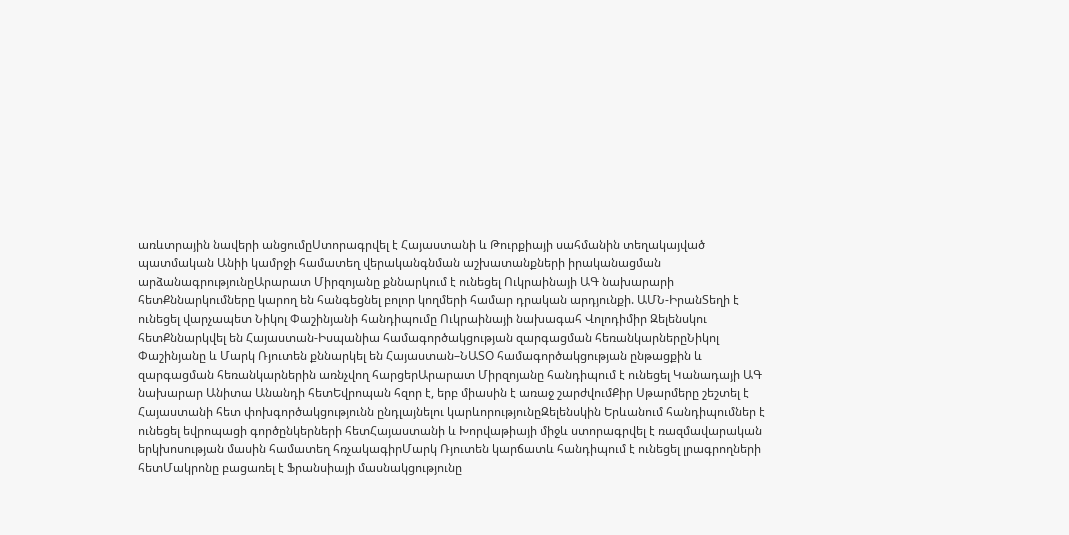առևտրային նավերի անցումըՍտորագրվել է Հայաստանի և Թուրքիայի սահմանին տեղակայված պատմական Անիի կամրջի համատեղ վերականգնման աշխատանքների իրականացման արձանագրությունըԱրարատ Միրզոյանը քննարկում է ունեցել Ուկրաինայի ԱԳ նախարարի հետՔննարկումները կարող են հանգեցնել բոլոր կողմերի համար դրական արդյունքի. ԱՄՆ-ԻրանՏեղի է ունեցել վարչապետ Նիկոլ Փաշինյանի հանդիպումը Ուկրաինայի նախագահ Վոլոդիմիր Զելենսկու հետՔննարկվել են Հայաստան-Իսպանիա համագործակցության զարգացման հեռանկարներըՆիկոլ Փաշինյանը և Մարկ Ռյուտեն քննարկել են Հայաստան–ՆԱՏՕ համագործակցության ընթացքին և զարգացման հեռանկարներին առնչվող հարցերԱրարատ Միրզոյանը հանդիպում է ունեցել Կանադայի ԱԳ նախարար Անիտա Անանդի հետԵվրոպան հզոր է, երբ միասին է առաջ շարժվումՔիր Սթարմերը շեշտել է Հայաստանի հետ փոխգործակցությունն ընդլայնելու կարևորությունըԶելենսկին Երևանում հանդիպումներ է ունեցել եվրոպացի գործընկերների հետՀայաստանի և Խորվաթիայի միջև ստորագրվել է ռազմավարական երկխոսության մասին համատեղ հռչակագիրՄարկ Ռյուտեն կարճատև հանդիպում է ունեցել լրագրողների հետՄակրոնը բացառել է Ֆրանսիայի մասնակցությունը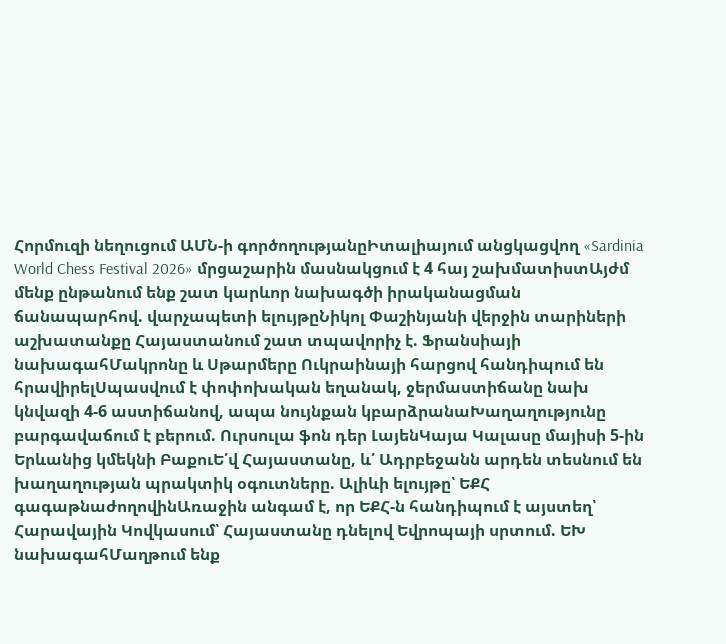Հորմուզի նեղուցում ԱՄՆ-ի գործողությանըԻտալիայում անցկացվող «Sardinia World Chess Festival 2026» մրցաշարին մասնակցում է 4 հայ շախմատիստԱյժմ մենք ընթանում ենք շատ կարևոր նախագծի իրականացման ճանապարհով. վարչապետի ելույթըՆիկոլ Փաշինյանի վերջին տարիների աշխատանքը Հայաստանում շատ տպավորիչ է. Ֆրանսիայի նախագահՄակրոնը և Սթարմերը Ուկրաինայի հարցով հանդիպում են հրավիրելՍպասվում է փոփոխական եղանակ, ջերմաստիճանը նախ կնվազի 4-6 աստիճանով, ապա նույնքան կբարձրանաԽաղաղությունը բարգավաճում է բերում. Ուրսուլա ֆոն դեր ԼայենԿայա Կալասը մայիսի 5-ին Երևանից կմեկնի ԲաքուԵ՛վ Հայաստանը, և՛ Ադրբեջանն արդեն տեսնում են խաղաղության պրակտիկ օգուտները. Ալիևի ելույթը՝ ԵՔՀ գագաթնաժողովինԱռաջին անգամ է, որ ԵՔՀ-ն հանդիպում է այստեղ՝ Հարավային Կովկասում՝ Հայաստանը դնելով Եվրոպայի սրտում. ԵԽ նախագահՄաղթում ենք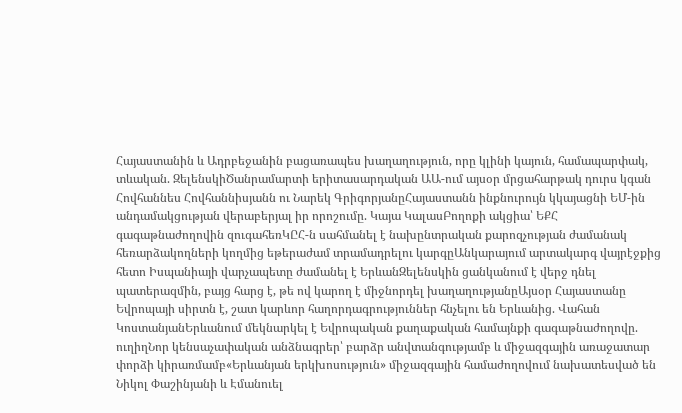Հայաստանին և Ադրբեջանին բացառապես խաղաղություն, որը կլինի կայուն, համապարփակ, տևական. ԶելենսկիԾանրամարտի երիտասարդական ԱԱ-ում այսօր մրցահարթակ դուրս կգան Հովհաննես Հովհաննիսյանն ու Նարեկ ԳրիգորյանըՀայաստանն ինքնուրույն կկայացնի ԵՄ-ին անդամակցության վերաբերյալ իր որոշումը. Կայա ԿալասԲողոքի ակցիա՝ ԵՔՀ գագաթնաժողովին զուգահեռԿԸՀ-ն սահմանել է նախընտրական քարոզչության ժամանակ հեռարձակողների կողմից եթերաժամ տրամադրելու կարգըԱնկարայում արտակարգ վայրէջքից հետո Իսպանիայի վարչապետը ժամանել է ԵրևանԶելենսկին ցանկանում է վերջ դնել պատերազմին, բայց հարց է, թե ով կարող է միջնորդել խաղաղությանըԱյսօր Հայաստանը Եվրոպայի սիրտն է, շատ կարևոր հաղորդագրություններ հնչելու են Երևանից. Վահան ԿոստանյանԵրևանում մեկնարկել է Եվրոպական քաղաքական համայնքի գագաթնաժողովը. ուղիղՆոր կենսաչափական անձնագրեր՝ բարձր անվտանգությամբ և միջազգային առաջատար փորձի կիրառմամբ«Երևանյան երկխոսություն» միջազգային համաժողովում նախատեսված են Նիկոլ Փաշինյանի և Էմանուել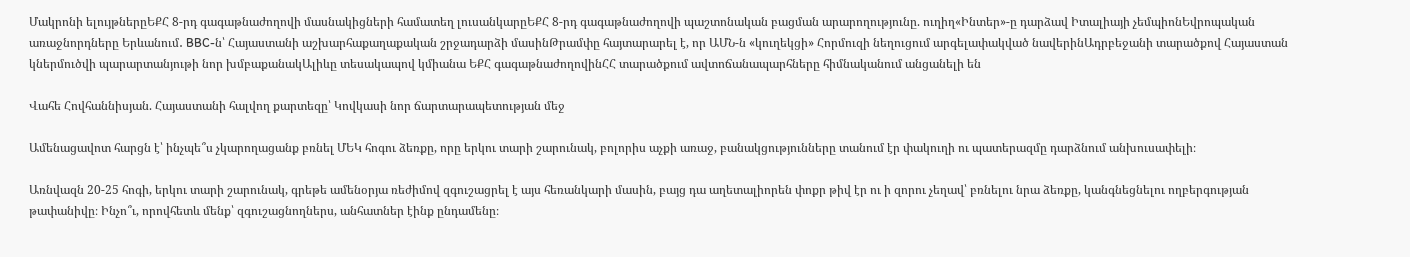Մակրոնի ելույթներըԵՔՀ 8-րդ գագաթնաժողովի մասնակիցների համատեղ լուսանկարըԵՔՀ 8-րդ գագաթնաժողովի պաշտոնական բացման արարողությունը. ուղիղ«Ինտեր»-ը դարձավ Իտալիայի չեմպիոնԵվրոպական առաջնորդները Երևանում․ BBC-ն՝ Հայաստանի աշխարհաքաղաքական շրջադարձի մասինԹրամփը հայտարարել է, որ ԱՄՆ-ն «կուղեկցի» Հորմուզի նեղուցում արգելափակված նավերինԱդրբեջանի տարածքով Հայաստան կներմուծվի պարարտանյութի նոր խմբաքանակԱլիևը տեսակապով կմիանա ԵՔՀ գագաթնաժողովինՀՀ տարածքում ավտոճանապարհները հիմնականում անցանելի են

Վահե Հովհաննիսյան. Հայաստանի հալվող քարտեզը՝ Կովկասի նոր ճարտարապետության մեջ

Ամենացավոտ հարցն է՝ ինչպե՞ս չկարողացանք բռնել ՄԵԿ հոգու ձեռքը, որը երկու տարի շարունակ, բոլորիս աչքի առաջ, բանակցությունները տանում էր փակուղի ու պատերազմը դարձնում անխուսափելի։

Առնվազն 20-25 հոգի, երկու տարի շարունակ, գրեթե ամենօրյա ռեժիմով զգուշացրել է այս հեռանկարի մասին, բայց դա աղետալիորեն փոքր թիվ էր ու ի զորու չեղավ՝ բռնելու նրա ձեռքը, կանգնեցնելու ողբերգության թափանիվը։ Ինչո՞ւ, որովհետև մենք՝ զգուշացնողներս, անհատներ էինք ընդամենը։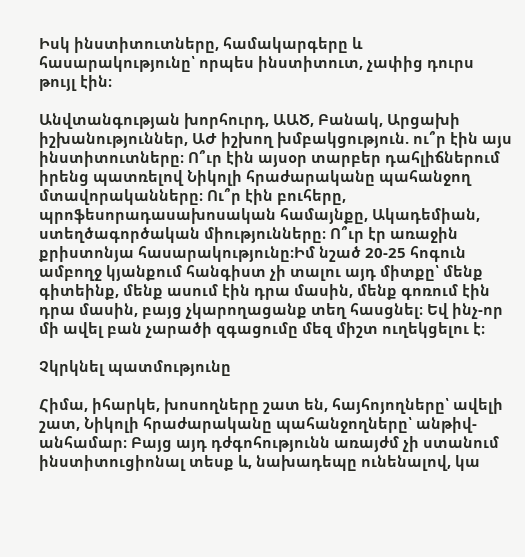Իսկ ինստիտուտները, համակարգերը և հասարակությունը՝ որպես ինստիտուտ, չափից դուրս թույլ էին։

Անվտանգության խորհուրդ, ԱԱԾ, Բանակ, Արցախի իշխանություններ, ԱԺ իշխող խմբակցություն. ու՞ր էին այս ինստիտուտները։ Ո՞ւր էին այսօր տարբեր դահլիճներում իրենց պատռելով Նիկոլի հրաժարականը պահանջող մտավորականները։ Ու՞ր էին բուհերը, պրոֆեսորադասախոսական համայնքը, Ակադեմիան, ստեղծագործական միությունները։ Ո՞ւր էր առաջին քրիստոնյա հասարակությունը։Իմ նշած 20-25 հոգուն ամբողջ կյանքում հանգիստ չի տալու այդ միտքը՝ մենք գիտեինք, մենք ասում էին դրա մասին, մենք գոռում էին դրա մասին, բայց չկարողացանք տեղ հասցնել։ Եվ ինչ-որ մի ավել բան չարածի զգացումը մեզ միշտ ուղեկցելու է։

Չկրկնել պատմությունը

Հիմա, իհարկե, խոսողները շատ են, հայհոյողները՝ ավելի շատ, Նիկոլի հրաժարականը պահանջողները՝ անթիվ-անհամար։ Բայց այդ դժգոհությունն առայժմ չի ստանում ինստիտուցիոնալ տեսք և, նախադեպը ունենալով, կա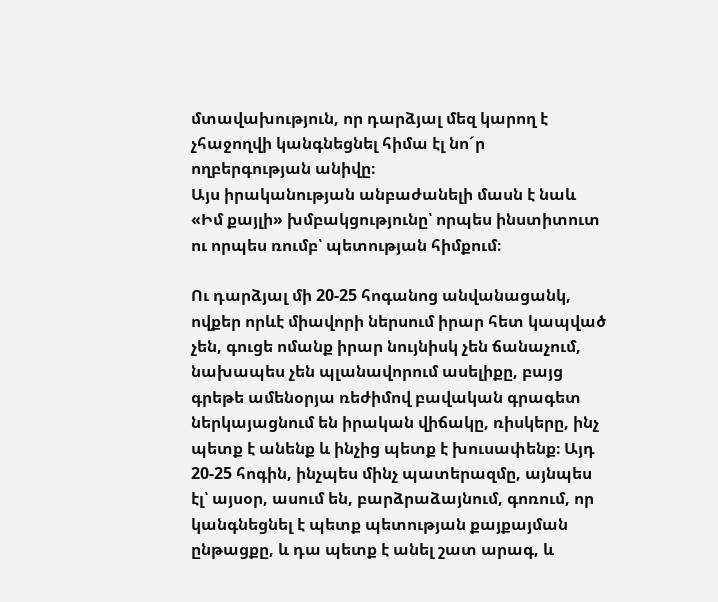մտավախություն, որ դարձյալ մեզ կարող է չհաջողվի կանգնեցնել հիմա էլ նո´ր ողբերգության անիվը։
Այս իրականության անբաժանելի մասն է նաև «Իմ քայլի» խմբակցությունը՝ որպես ինստիտուտ ու որպես ռումբ՝ պետության հիմքում։

Ու դարձյալ մի 20-25 հոգանոց անվանացանկ, ովքեր որևէ միավորի ներսում իրար հետ կապված չեն, գուցե ոմանք իրար նույնիսկ չեն ճանաչում, նախապես չեն պլանավորում ասելիքը, բայց գրեթե ամենօրյա ռեժիմով բավական գրագետ ներկայացնում են իրական վիճակը, ռիսկերը, ինչ պետք է անենք և ինչից պետք է խուսափենք։ Այդ 20-25 հոգին, ինչպես մինչ պատերազմը, այնպես էլ՝ այսօր, ասում են, բարձրաձայնում, գոռում, որ կանգնեցնել է պետք պետության քայքայման ընթացքը, և դա պետք է անել շատ արագ, և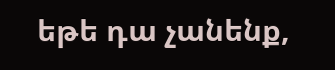եթե դա չանենք,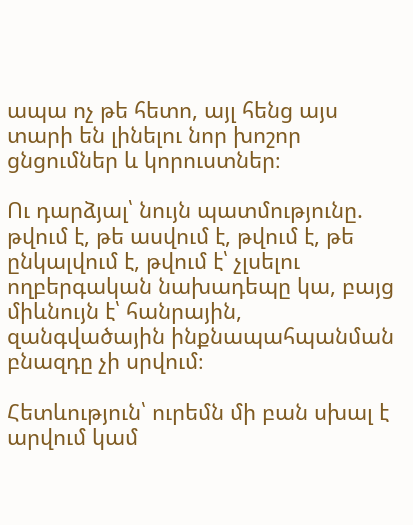ապա ոչ թե հետո, այլ հենց այս տարի են լինելու նոր խոշոր ցնցումներ և կորուստներ։

Ու դարձյալ՝ նույն պատմությունը. թվում է, թե ասվում է, թվում է, թե ընկալվում է, թվում է՝ չլսելու ողբերգական նախադեպը կա, բայց միևնույն է՝ հանրային, զանգվածային ինքնապահպանման բնազդը չի սրվում։

Հետևություն՝ ուրեմն մի բան սխալ է արվում կամ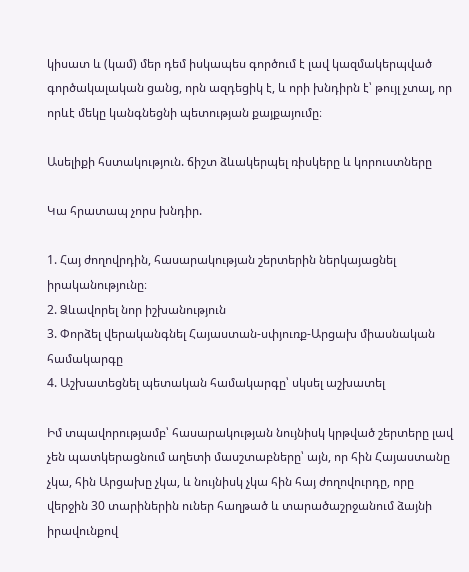կիսատ և (կամ) մեր դեմ իսկապես գործում է լավ կազմակերպված գործակալական ցանց, որն ազդեցիկ է, և որի խնդիրն է՝ թույլ չտալ, որ որևէ մեկը կանգնեցնի պետության քայքայումը։

Ասելիքի հստակություն. ճիշտ ձևակերպել ռիսկերը և կորուստները

Կա հրատապ չորս խնդիր.

1. Հայ ժողովրդին, հասարակության շերտերին ներկայացնել իրականությունը։
2. Ձևավորել նոր իշխանություն
3. Փորձել վերականգնել Հայաստան-սփյուռք-Արցախ միասնական համակարգը
4. Աշխատեցնել պետական համակարգը՝ սկսել աշխատել

Իմ տպավորությամբ՝ հասարակության նույնիսկ կրթված շերտերը լավ չեն պատկերացնում աղետի մասշտաբները՝ այն, որ հին Հայաստանը չկա, հին Արցախը չկա, և նույնիսկ չկա հին հայ ժողովուրդը, որը վերջին 30 տարիներին ուներ հաղթած և տարածաշրջանում ձայնի իրավունքով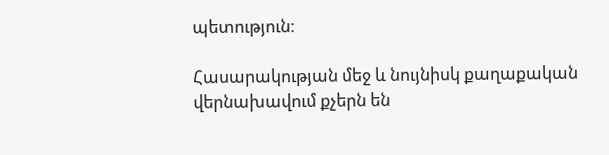պետություն։

Հասարակության մեջ և նույնիսկ քաղաքական վերնախավում քչերն են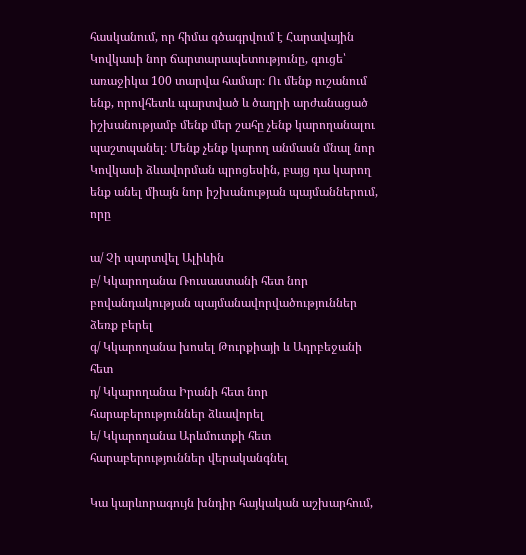հասկանում, որ հիմա գծագրվում է Հարավային Կովկասի նոր ճարտարապետությունը, գուցե՝ առաջիկա 100 տարվա համար։ Ու մենք ուշանում ենք, որովհետև պարտված և ծաղրի արժանացած իշխանությամբ մենք մեր շահը չենք կարողանալու պաշտպանել։ Մենք չենք կարող անմասն մնալ նոր Կովկասի ձևավորման պրոցեսին, բայց դա կարող ենք անել միայն նոր իշխանության պայմաններում, որը

ա/ Չի պարտվել Ալիևին
բ/ Կկարողանա Ռուսաստանի հետ նոր բովանդակության պայմանավորվածություններ ձեռք բերել
գ/ Կկարողանա խոսել Թուրքիայի և Ադրբեջանի հետ
դ/ Կկարողանա Իրանի հետ նոր հարաբերություններ ձևավորել
ե/ Կկարողանա Արևմուտքի հետ հարաբերություններ վերականգնել

Կա կարևորագույն խնդիր հայկական աշխարհում,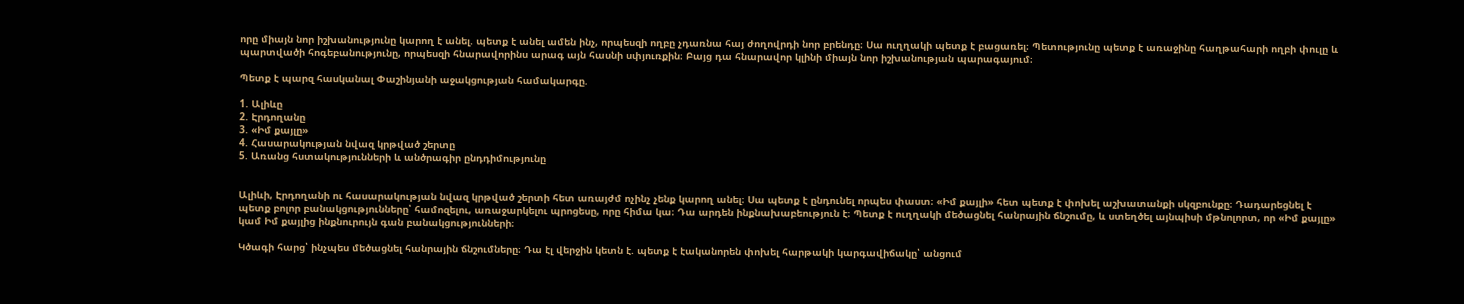որը միայն նոր իշխանությունը կարող է անել. պետք է անել ամեն ինչ, որպեսզի ողբը չդառնա հայ ժողովրդի նոր բրենդը։ Սա ուղղակի պետք է բացառել։ Պետությունը պետք է առաջինը հաղթահարի ողբի փուլը և պարտվածի հոգեբանությունը, որպեսզի հնարավորինս արագ այն հասնի սփյուռքին։ Բայց դա հնարավոր կլինի միայն նոր իշխանության պարագայում։

Պետք է պարզ հասկանալ Փաշինյանի աջակցության համակարգը.

1. Ալիևը
2. Էրդողանը
3. «Իմ քայլը»
4. Հասարակության նվազ կրթված շերտը
5. Առանց հստակությունների և անծրագիր ընդդիմությունը


Ալիևի, Էրդողանի ու հասարակության նվազ կրթված շերտի հետ առայժմ ոչինչ չենք կարող անել։ Սա պետք է ընդունել որպես փաստ։ «Իմ քայլի» հետ պետք է փոխել աշխատանքի սկզբունքը։ Դադարեցնել է պետք բոլոր բանակցությունները՝ համոզելու, առաջարկելու պրոցեսը, որը հիմա կա։ Դա արդեն ինքնախաբեություն է։ Պետք է ուղղակի մեծացնել հանրային ճնշումը, և ստեղծել այնպիսի մթնոլորտ, որ «Իմ քայլը» կամ Իմ քայլից ինքնուրույն գան բանակցությունների։

Կծագի հարց՝ ինչպես մեծացնել հանրային ճնշումները։ Դա էլ վերջին կետն է. պետք է էականորեն փոխել հարթակի կարգավիճակը՝ անցում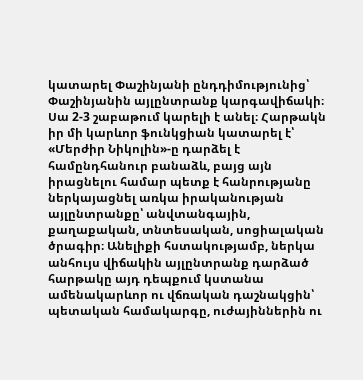կատարել Փաշինյանի ընդդիմությունից՝ Փաշինյանին այլընտրանք կարգավիճակի։ Սա 2-3 շաբաթում կարելի է անել։ Հարթակն իր մի կարևոր ֆունկցիան կատարել է՝ «Մերժիր Նիկոլին»-ը դարձել է համընդհանուր բանաձև, բայց այն իրացնելու համար պետք է հանրությանը ներկայացնել առկա իրականության այլընտրանքը՝ անվտանգային, քաղաքական, տնտեսական, սոցիալական ծրագիր։ Անելիքի հստակությամբ, ներկա անհույս վիճակին այլընտրանք դարձած հարթակը այդ դեպքում կստանա ամենակարևոր ու վճռական դաշնակցին՝ պետական համակարգը, ուժայիններին ու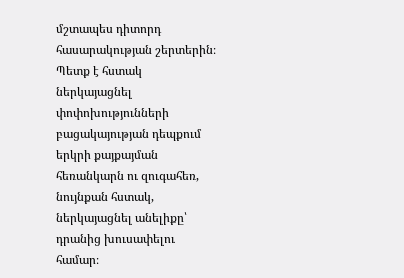մշտապես դիտորդ հասարակության շերտերին։ Պետք է հստակ ներկայացնել փոփոխությունների բացակայության դեպքում երկրի քայքայման հեռանկարն ու զուգահեռ, նույնքան հստակ, ներկայացնել անելիքը՝ դրանից խուսափելու համար։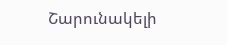Շարունակելի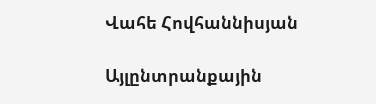Վահե Հովհաննիսյան

Այլընտրանքային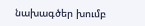նախագծեր խումբ